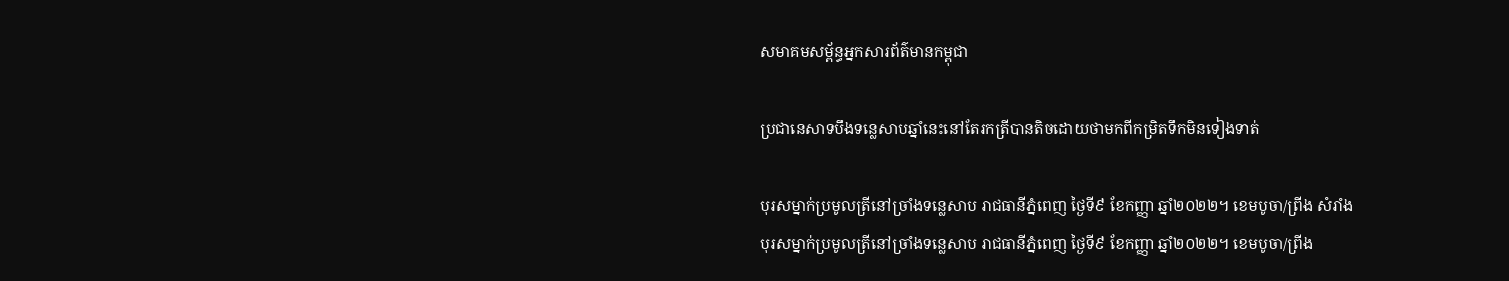សមាគមសម្ព័ន្ធអ្នកសារព័ត៌មានកម្ពុជា

ប្រជានេសាទបឹងទន្លេសាបឆ្នាំនេះនៅតែរកត្រីបានតិចដោយថាមកពីកម្រិតទឹកមិនទៀងទាត់

បុរសម្នាក់ប្រមូលត្រីនៅច្រាំងទន្លេសាប រាជធានីភ្នំពេញ ថ្ងៃទី៩ ខែកញ្ញា ឆ្នាំ២០២២។ ខេមបូចា/ព្រីង សំរាំង
បុរសម្នាក់ប្រមូលត្រីនៅច្រាំងទន្លេសាប រាជធានីភ្នំពេញ ថ្ងៃទី៩ ខែកញ្ញា ឆ្នាំ២០២២។ ខេមបូចា/ព្រីង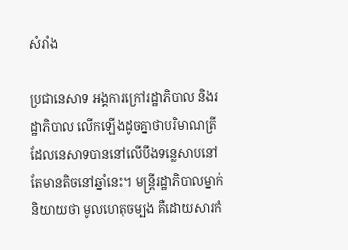សំរាំង

ប្រជានេសាទ អង្គការក្រៅរដ្ឋាភិបាល និងរដ្ឋាភិបាល លើកឡើងដូចគ្នាថាបរិមាណត្រីដែលនេសាទបាននៅលើបឹងទន្លេសាបនៅតែមានតិចនៅឆ្នាំនេះ។ មន្ត្រីរដ្ឋាភិបាលម្នាក់និយាយថា មូលហេតុចម្បង គឺដោយសារកំ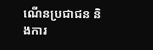ណើនប្រជាជន និងការ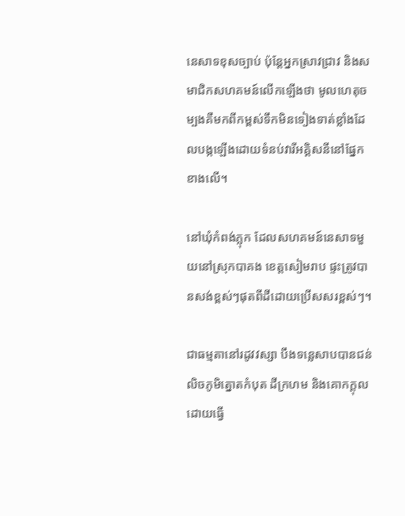នេសាទខុសច្បាប់ ប៉ុន្តែអ្នកស្រាវជ្រាវ និងសមាជិកសហគមន៍លើកឡើងថា មូលហេតុចម្បងគឺមកពីកម្ពស់ទឹកមិនទៀងទាត់ខ្លាំងដែលបង្កឡើងដោយទំនប់វារីអគ្គិសនីនៅផ្នែកខាងលើ។

នៅឃុំកំពង់ភ្លុក ដែលសហគមន៍នេសាទមួយនៅស្រុកបាគង ខេត្តសៀមរាប ផ្ទះត្រូវបានសង់ខ្ពស់ៗផុតពីដីដោយប្រើសសរខ្ពស់ៗ។

ជាធម្មតានៅរដូវវស្សា បឹងទន្លេសាបបានជន់លិចភូមិត្នោតកំបុត ដីក្រហម និងគោកក្តុល ដោយធ្វើ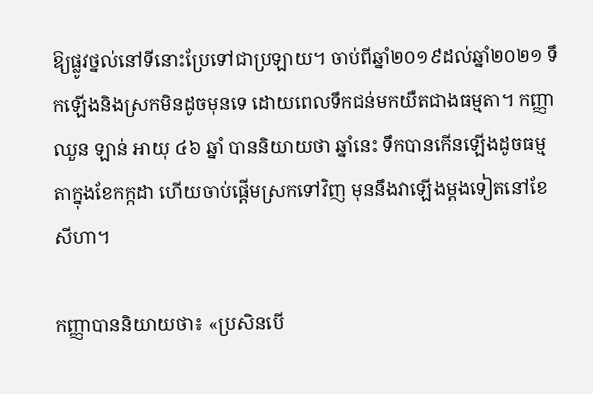ឱ្យផ្លូវថ្នល់នៅទីនោះប្រែទៅជាប្រឡាយ។ ចាប់ពីឆ្នាំ២០១៩ដល់ឆ្នាំ២០២១ ទឹកឡើងនិងស្រកមិនដូចមុនទេ ដោយពេលទឹកជន់មកយឺតជាងធម្មតា។ កញ្ញា ឈួន ឡាន់ អាយុ ៤៦ ឆ្នាំ បាននិយាយថា ឆ្នាំនេះ ទឹកបានកើនឡើងដូចធម្មតាក្នុងខែកក្កដា ហើយចាប់ផ្តើមស្រកទៅវិញ មុននឹងវាឡើងម្តងទៀតនៅខែសីហា។

កញ្ញាបាននិយាយថា៖ «ប្រសិនបើ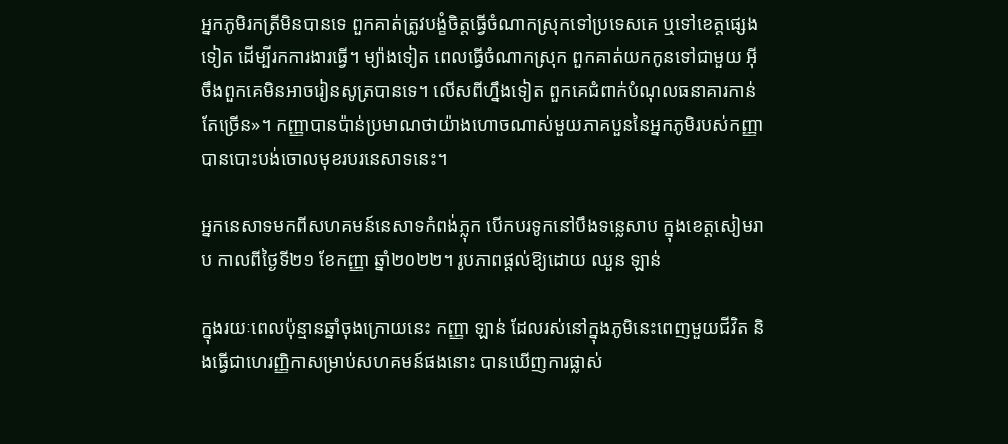អ្នកភូមិរកត្រីមិនបានទេ ពួកគាត់ត្រូវបង្ខំចិត្តធ្វើចំណាកស្រុកទៅប្រទេសគេ ឬទៅខេត្តផ្សេងទៀត ដើម្បីរកការងារធ្វើ។ ម្យ៉ាងទៀត ពេលធ្វើចំណាកស្រុក ពួកគាត់យកកូនទៅជាមួយ អ៊ីចឹងពួកគេមិនអាចរៀនសូត្របានទេ។ លើសពីហ្នឹងទៀត ពួកគេជំពាក់បំណុលធនាគារកាន់តែច្រើន»។ កញ្ញាបានប៉ាន់ប្រមាណថាយ៉ាងហោចណាស់មួយភាគបួននៃអ្នកភូមិរបស់កញ្ញាបានបោះបង់ចោលមុខរបរនេសាទនេះ។

អ្នកនេសាទមកពីសហគមន៍នេសាទកំពង់ភ្លុក បើកបរទូកនៅបឹងទន្លេសាប ក្នុងខេត្តសៀមរាប កាលពីថ្ងៃទី២១ ខែកញ្ញា ឆ្នាំ២០២២។ រូបភាពផ្តល់ឱ្យដោយ ឈួន ឡាន់

ក្នុងរយៈពេលប៉ុន្មានឆ្នាំចុងក្រោយនេះ កញ្ញា ឡាន់ ដែលរស់នៅក្នុងភូមិនេះពេញមួយជីវិត និងធ្វើជាហេរញ្ញិកាសម្រាប់សហគមន៍ផងនោះ បានឃើញការផ្លាស់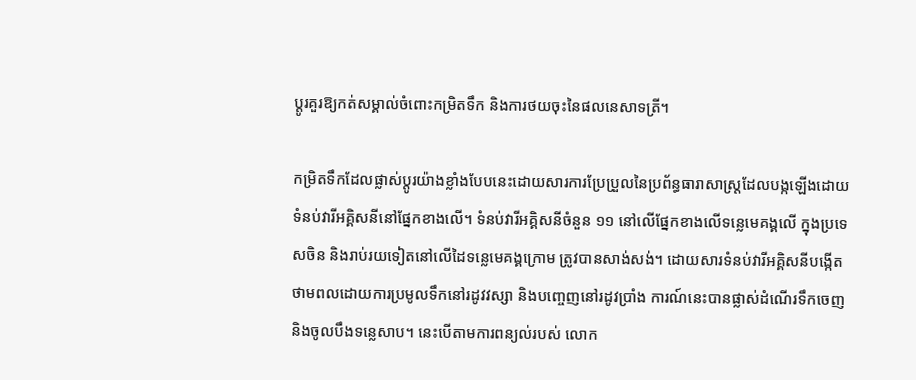ប្តូរគួរឱ្យកត់សម្គាល់ចំពោះកម្រិតទឹក និងការថយចុះនៃផលនេសាទត្រី។

កម្រិតទឹកដែលផ្លាស់ប្តូរយ៉ាងខ្លាំងបែបនេះដោយសារការប្រែប្រួលនៃប្រព័ន្ធធារាសាស្ត្រដែលបង្កឡើងដោយទំនប់វារីអគ្គិសនីនៅផ្នែកខាងលើ។ ទំនប់វារីអគ្គិសនីចំនួន ១១ នៅលើផ្នែកខាងលើទន្លេមេគង្គលើ ក្នុងប្រទេសចិន និងរាប់រយទៀតនៅលើដៃទន្លេមេគង្គក្រោម ត្រូវបានសាង់សង់។ ដោយសារទំនប់វារីអគ្គិសនីបង្កើតថាមពលដោយការប្រមូលទឹកនៅរដូវវស្សា និងបញ្ចេញនៅរដូវប្រាំង ការណ៍នេះបានផ្លាស់ដំណើរទឹកចេញនិងចូលបឹងទន្លេសាប។ នេះបើតាមការពន្យល់របស់ លោក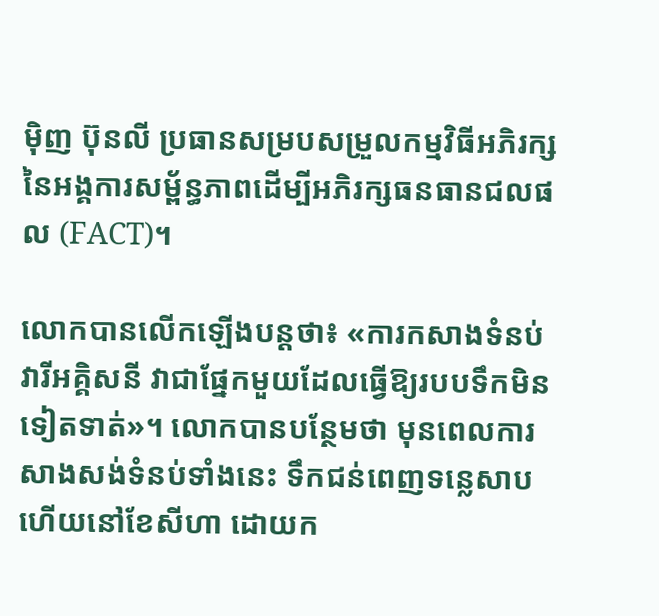ម៉ិញ ប៊ុនលី ប្រធានសម្របសម្រួលកម្មវិធីអភិរក្សនៃអង្គការសម្ព័ន្ធភាពដើម្បីអភិរក្សធនធានជលផល (FACT)។

លោកបានលើកឡើងបន្តថា៖ «ការកសាងទំនប់វារីអគ្គិសនី វាជាផ្នែកមួយដែលធ្វើឱ្យរបបទឹកមិនទៀតទាត់»។ លោកបានបន្ថែមថា មុនពេលការសាងសង់ទំនប់ទាំងនេះ ទឹកជន់ពេញទន្លេសាបហើយនៅខែសីហា ដោយក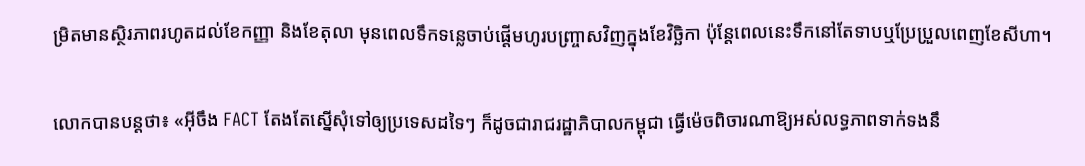ម្រិតមានស្ថិរភាពរហូតដល់ខែកញ្ញា និងខែតុលា មុនពេលទឹកទន្លេចាប់ផ្តើមហូរបញ្ច្រាសវិញក្នុងខែវិច្ឆិកា ប៉ុន្តែពេលនេះទឹកនៅតែទាបឬប្រែប្រួលពេញខែសីហា។

លោកបានបន្តថា៖ «អ៊ីចឹង FACT តែងតែស្នើសុំទៅឲ្យប្រទេសដទៃៗ ក៏ដូចជារាជរដ្ឋាភិបាលកម្ពុជា ធ្វើម៉េចពិចារណាឱ្យអស់លទ្ធភាពទាក់ទងនឹ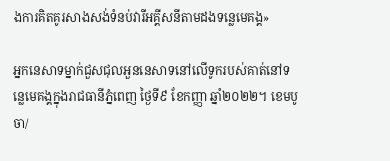ងការគិតគូរសាងសង់ទំនប់វារីអគ្គីសនីតាមដងទន្លេមេគង្គ»

អ្នកនេសាទម្នាក់ជួសជុលអួននេសាទនៅលើទូករបស់គាត់នៅទន្លេមេគង្គក្នុងរាជធានីភ្នំពេញ ថ្ងៃទី៩ ខែកញ្ញា ឆ្នាំ២០២២។ ខេមបូចា/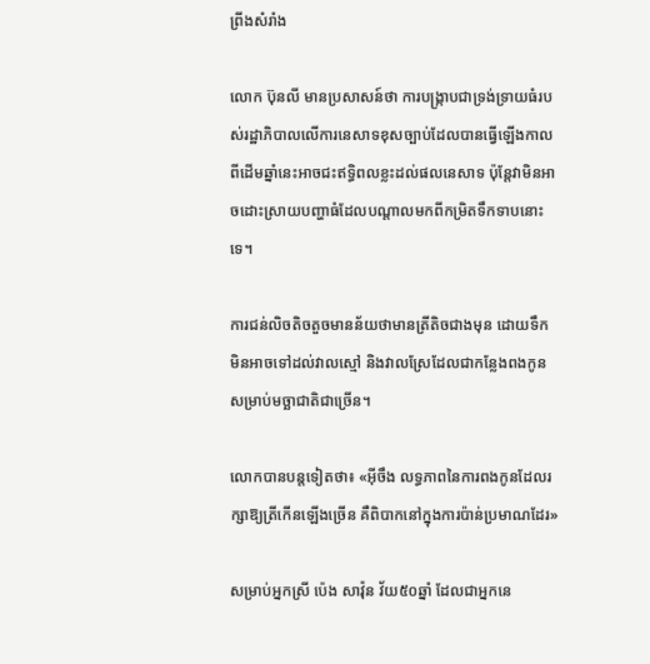ព្រីងសំរាំង

លោក ប៊ុនលី មានប្រសាសន៍ថា ការបង្រ្កាបជាទ្រង់ទ្រាយធំរបស់រដ្ឋាភិបាលលើការនេសាទខុសច្បាប់ដែលបានធ្វើឡើងកាលពីដើមឆ្នាំនេះអាចជះឥទ្ធិពលខ្លះដល់ផលនេសាទ ប៉ុន្តែវាមិនអាចដោះស្រាយបញ្ហាធំដែលបណ្តាលមកពីកម្រិតទឹកទាបនោះទេ។

ការជន់លិចតិចតួចមានន័យថាមានត្រីតិចជាងមុន ដោយទឹកមិនអាចទៅដល់វាលស្មៅ និងវាលស្រែដែលជាកន្លែងពងកូនសម្រាប់មច្ឆាជាតិជាច្រើន។

លោកបានបន្តទៀតថា៖ «អ៊ីចឹង លទ្ធភាពនៃការពងកូនដែលរក្សាឱ្យត្រីកើនឡើងច្រើន គឺពិបាកនៅក្នុងការប៉ាន់ប្រមាណដែរ»

សម្រាប់អ្នកស្រី ប៉េង សាវ៉ុន វ័យ៥០ឆ្នាំ ដែលជាអ្នកនេ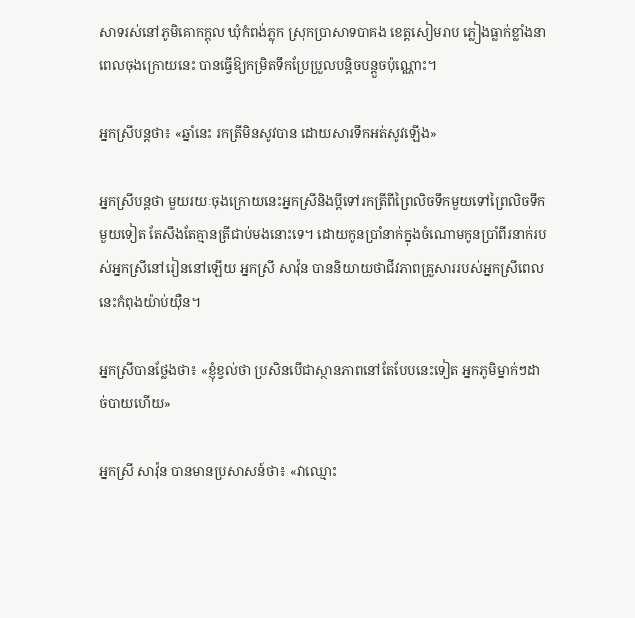សាទរស់នៅភូមិគោកក្តុល ឃុំកំពង់ភ្លុក ស្រុកប្រាសាទបាគង ខេត្តសៀមរាប ភ្លៀងធ្លាក់ខ្លាំងនាពេលចុងក្រោយនេះ បានធ្វើឱ្យកម្រិតទឹកប្រែប្រួលបន្តិចបន្តួចប៉ុណ្ណោះ។

អ្នកស្រីបន្តថា៖ «ឆ្នាំនេះ រកត្រីមិនសូវបាន ដោយសារទឹកអត់សូវឡើង»

អ្នកស្រីបន្តថា មួយរយៈចុងក្រោយនេះអ្នកស្រីនិងប្តីទៅរកត្រីពីព្រៃលិចទឹកមួយទៅព្រៃលិចទឹកមួយទៀត តែសឹងតែគ្មានត្រីជាប់មងនោះទេ។ ដោយកូនប្រាំនាក់ក្នុងចំណោមកូនប្រាំពីរនាក់របស់អ្នកស្រីនៅរៀននៅឡើយ អ្នកស្រី សាវ៉ុន បាននិយាយថាជីវភាពគ្រួសាររបស់អ្នកស្រីពេលនេះកំពុងយ៉ាប់យ៉ឺន។

អ្នកស្រីបានថ្លែងថា៖ «ខ្ញុំខ្វល់ថា ប្រសិនបើជាស្ថានភាពនៅតែបែបនេះទៀត អ្នកភូមិម្នាក់ៗដាច់បាយហើយ»

អ្នកស្រី សាវ៉ុន បានមានប្រសាសន៍ថា៖ «វាឈ្មោះ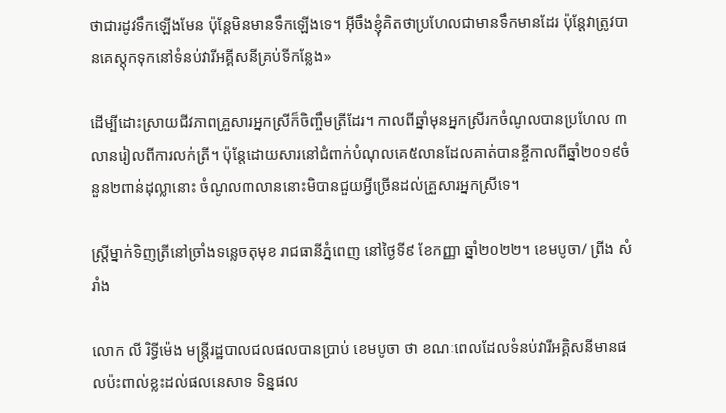ថាជារដូវទឹកឡើងមែន ប៉ុន្តែមិនមានទឹកឡើងទេ។ អ៊ីចឹងខ្ញុំគិតថាប្រហែលជាមានទឹកមានដែរ ប៉ុន្តែវាត្រូវបានគេស្តុកទុកនៅទំនប់វារីអគ្គីសនីគ្រប់ទីកន្លែង»

ដើម្បីដោះស្រាយជីវភាពគ្រួសារអ្នកស្រីក៏ចិញ្ចឹមត្រីដែរ។ កាលពីឆ្នាំមុនអ្នកស្រីរកចំណូលបានប្រហែល ៣លានរៀលពីការលក់ត្រី។ ប៉ុន្តែដោយសារនៅជំពាក់បំណុលគេ៥លានដែលគាត់បានខ្ចីកាលពីឆ្នាំ២០១៩ចំនួន២ពាន់ដុល្លានោះ ចំណូល៣លាននោះមិបានជួយអ្វីច្រើនដល់គ្រួសារអ្នកស្រីទេ។

ស្ត្រីម្នាក់ទិញត្រីនៅច្រាំងទន្លេចតុមុខ រាជធានីភ្នំពេញ នៅថ្ងៃទី៩ ខែកញ្ញា ឆ្នាំ២០២២។ ខេមបូចា/ ព្រីង សំរាំង

លោក លី រិទ្ធីម៉េង មន្ត្រីរដ្ឋបាលជលផលបានប្រាប់ ខេមបូចា ថា ខណៈពេលដែលទំនប់វារីអគ្គិសនីមានផលប៉ះពាល់ខ្លះដល់ផលនេសាទ ទិន្នផល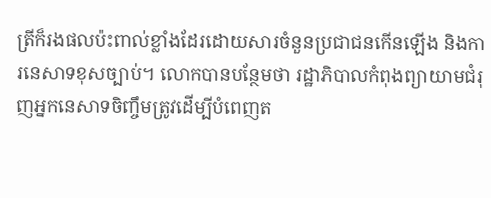ត្រីក៏រងផលប៉ះពាល់ខ្លាំងដែរដោយសារចំនួនប្រជាជនកើនឡើង និងការនេសាទខុសច្បាប់។ លោកបានបន្ថែមថា រដ្ឋាភិបាលកំពុងព្យាយាមជំរុញអ្នកនេសាទចិញ្ចឹមត្រូវដើម្បីបំពេញត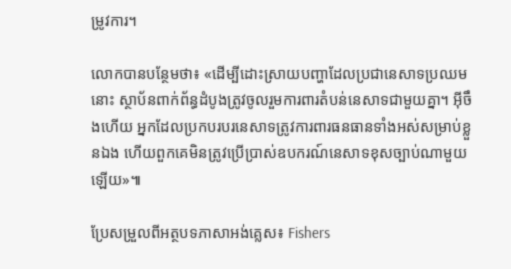ម្រូវការ។

លោកបានបន្ថែមថា៖ «ដើម្បីដោះស្រាយបញ្ហាដែលប្រជានេសាទប្រឈមនោះ ស្ថាប័នពាក់ព័ន្ធដំបូងត្រូវចូលរួមការពារតំបន់នេសាទជាមួយគ្នា។ អ៊ីចឹងហើយ អ្នកដែលប្រកបរបរនេសាទត្រូវការពារធនធានទាំងអស់សម្រាប់ខ្លួនឯង ហើយពួកគេមិនត្រូវប្រើប្រាស់ឧបករណ៍នេសាទខុសច្បាប់ណាមួយឡើយ»៕

ប្រែសម្រួលពីអត្ថបទភាសាអង់គ្លេស៖ Fishers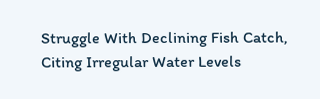Struggle With Declining Fish Catch, Citing Irregular Water Levels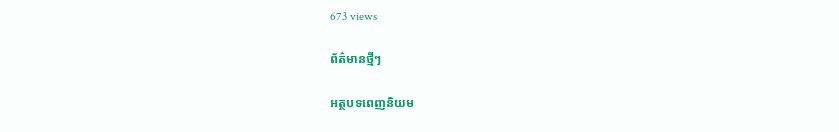673 views

ព័ត៌មានថ្មីៗ

អត្ថបទពេញនិយម